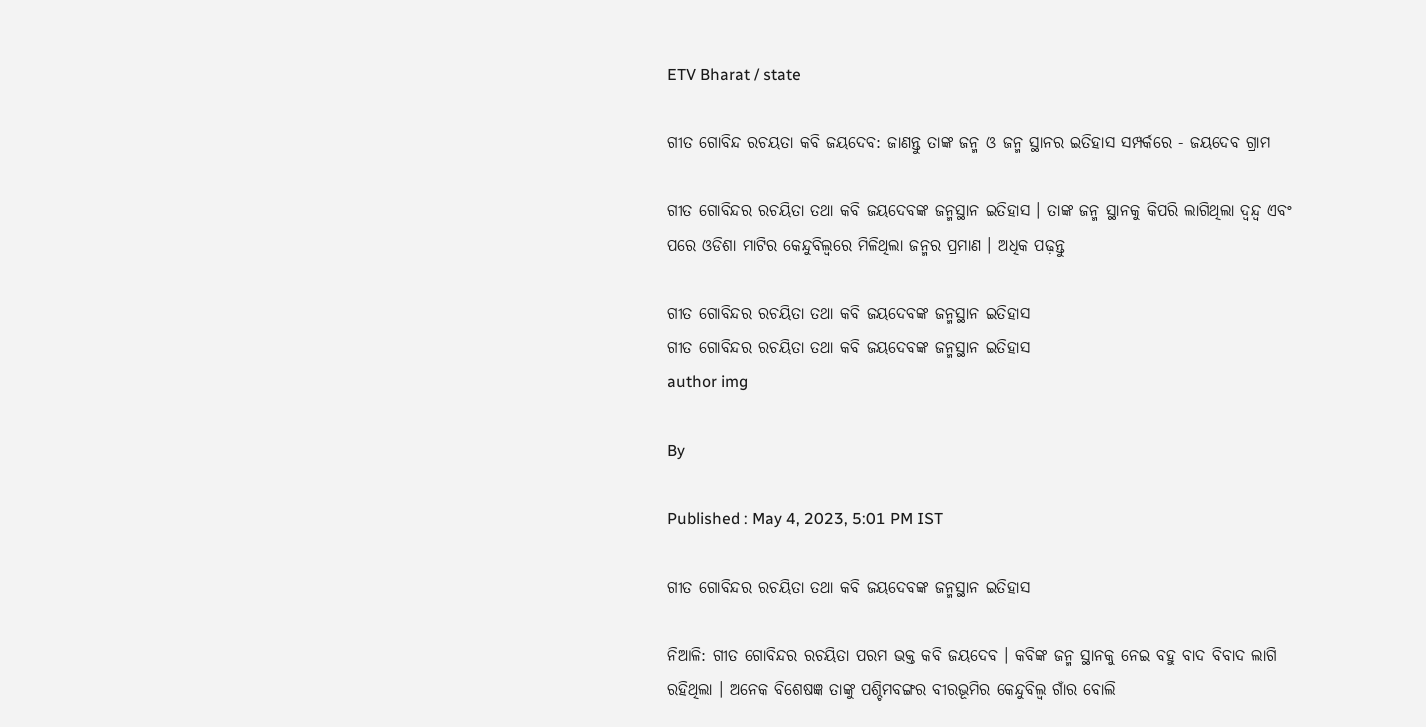ETV Bharat / state

ଗୀତ ଗୋବିନ୍ଦ ରଚୟତା କବି ଜୟଦେବ: ଜାଣନ୍ତୁ ତାଙ୍କ ଜନ୍ମ ଓ ଜନ୍ମ ସ୍ଥାନର ଇତିହାସ ସମ୍ପର୍କରେ - ଜୟଦେବ ଗ୍ରାମ

ଗୀତ ଗୋବିନ୍ଦର ରଚୟିତା ତଥା କବି ଜୟଦେବଙ୍କ ଜନ୍ମସ୍ଥାନ ଇତିହାସ । ତାଙ୍କ ଜନ୍ମ ସ୍ଥାନକୁ କିପରି ଲାଗିଥିଲା ଦ୍ଵନ୍ଦ୍ୱ ଏବଂ ପରେ ଓଡିଶା ମାଟିର କେନ୍ଦୁବିଲ୍ବରେ ମିଳିଥିଲା ଜନ୍ମର ପ୍ରମାଣ । ଅଧିକ ପଢ଼ନ୍ତୁ

ଗୀତ ଗୋବିନ୍ଦର ରଚୟିତା ତଥା କବି ଜୟଦେବଙ୍କ ଜନ୍ମସ୍ଥାନ ଇତିହାସ
ଗୀତ ଗୋବିନ୍ଦର ରଚୟିତା ତଥା କବି ଜୟଦେବଙ୍କ ଜନ୍ମସ୍ଥାନ ଇତିହାସ
author img

By

Published : May 4, 2023, 5:01 PM IST

ଗୀତ ଗୋବିନ୍ଦର ରଚୟିତା ତଥା କବି ଜୟଦେବଙ୍କ ଜନ୍ମସ୍ଥାନ ଇତିହାସ

ନିଆଳି: ଗୀତ ଗୋବିନ୍ଦର ରଚୟିତା ପରମ ଭକ୍ତ କବି ଜୟଦେବ । କବିଙ୍କ ଜନ୍ମ ସ୍ଥାନକୁ ନେଇ ବହୁ ବାଦ ବିବାଦ ଲାଗି ରହିଥିଲା । ଅନେକ ବିଶେଷଜ୍ଞ ତାଙ୍କୁ ପଶ୍ଚିମବଙ୍ଗର ବୀରଭୂମିର କେନ୍ଦୁବିଲ୍ବ ଗାଁର ବୋଲି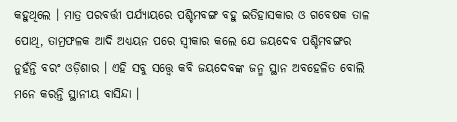କହୁଥିଲେ । ମାତ୍ର ପରବର୍ତ୍ତୀ ପର୍ଯ୍ୟାୟରେ ପଶ୍ଚିମବଙ୍ଗ ବହୁ ଇତିହାସକାର ଓ ଗବେଷକ ତାଳ ପୋଥି, ତାମ୍ରଫଳକ ଆଦି ଅଧ୍ୟୟନ ପରେ ସ୍ଵୀକାର କଲେ ଯେ ଜୟଦେବ ପଶ୍ଚିମବଙ୍ଗର ନୁହଁନ୍ତି ବରଂ ଓଡ଼ିଶାର । ଏହି ସବୁ ସତ୍ତ୍ୱେ କବି ଜୟଦେବଙ୍କ ଜନ୍ମ ସ୍ଥାନ ଅବହେଳିତ ବୋଲି ମନେ କରନ୍ତି ସ୍ଥାନୀୟ ବାସିନ୍ଦା ।‌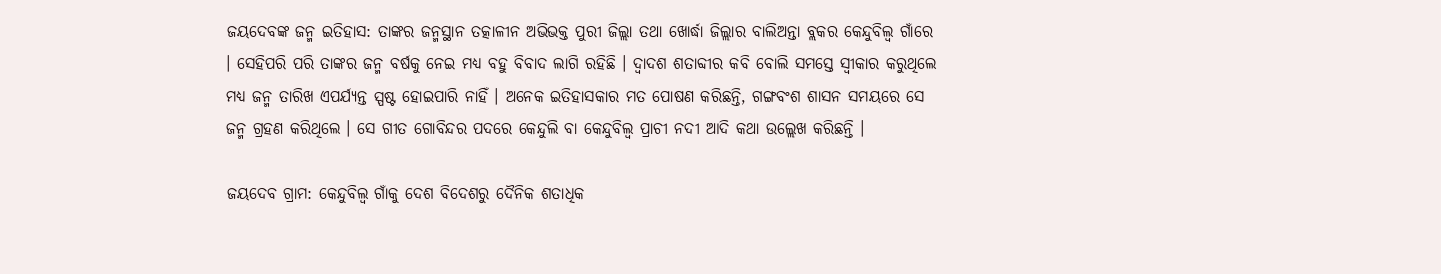ଜୟଦେବଙ୍କ ଜନ୍ମ ଇତିହାସ: ତାଙ୍କର ଜନ୍ମସ୍ଥାନ ତତ୍କାଳୀନ ଅଭିଭକ୍ତ ପୁରୀ ଜିଲ୍ଲା ତଥା ଖୋର୍ଦ୍ଧା ଜିଲ୍ଲାର ବାଲିଅନ୍ତା ବ୍ଲକର କେନ୍ଦୁବିଲ୍ବ ଗାଁରେ । ସେହିପରି ପରି ତାଙ୍କର ଜନ୍ମ ବର୍ଷକୁ ନେଇ ମଧ୍ୟ ବହୁ ବିବାଦ ଲାଗି ରହିଛି । ଦ୍ଵାଦଶ ଶତାବ୍ଦୀର କବି ବୋଲି ସମସ୍ତେ ସ୍ବୀକାର କରୁଥିଲେ ମଧ୍ୟ ଜନ୍ମ ତାରିଖ ଏପର୍ଯ୍ୟନ୍ତ ସ୍ପଷ୍ଟ ହୋଇପାରି ନାହିଁ ।‌ ଅନେକ ଇତିହାସକାର ମତ ପୋଷଣ କରିଛନ୍ତି, ଗଙ୍ଗବଂଶ ଶାସନ ସମୟରେ ସେ ଜନ୍ମ ଗ୍ରହଣ କରିଥିଲେ । ସେ ଗୀତ ଗୋବିନ୍ଦର ପଦରେ କେନ୍ଦୁଲି ବା କେନ୍ଦୁବିଲ୍ବ ପ୍ରାଚୀ ନଦୀ ଆଦି କଥା ଉଲ୍ଲେଖ କରିଛନ୍ତି ।

ଜୟଦେବ ଗ୍ରାମ: କେନ୍ଦୁବିଲ୍ବ ଗାଁକୁ ଦେଶ ବିଦେଶରୁ ଦୈନିକ ଶତାଧିକ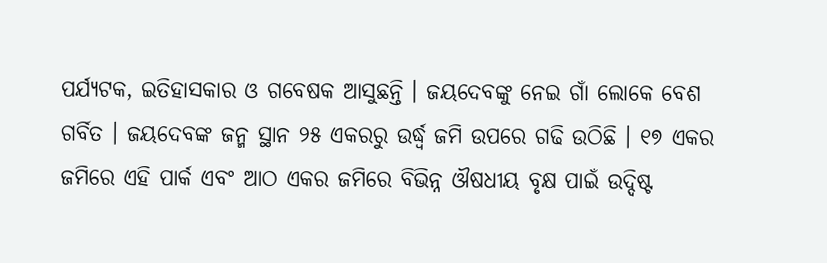ପର୍ଯ୍ୟଟକ, ଇତିହାସକାର ଓ ଗବେଷକ ଆସୁଛନ୍ତି । ଜୟଦେବଙ୍କୁ ନେଇ ଗାଁ ଲୋକେ ବେଶ ଗର୍ବିତ ।‌ ଜୟଦେବଙ୍କ ଜନ୍ମ ସ୍ଥାନ ୨୫ ଏକରରୁ ଉର୍ଦ୍ଧ୍ବ ଜମି ଉପରେ ଗଢି ଉଠିଛି । ୧୭ ଏକର ଜମିରେ ଏହି ପାର୍କ ଏବଂ ଆଠ ଏକର ଜମିରେ ବିଭିନ୍ନ ଔଷଧୀୟ ବୃକ୍ଷ ପାଇଁ ଉଦ୍ଦିଷ୍ଟ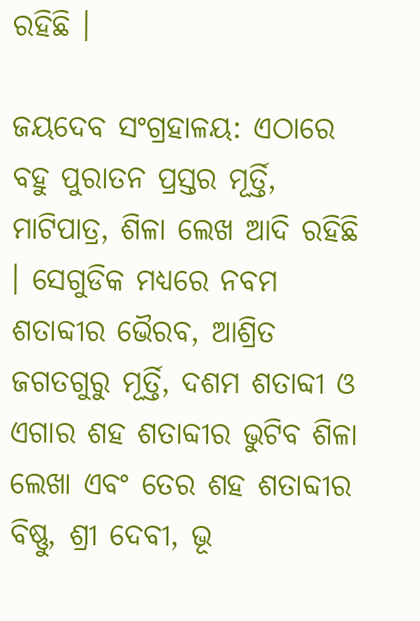ରହିଛି ।

ଜୟଦେବ ସଂଗ୍ରହାଳୟ: ଏଠାରେ ବହୁ ପୁରାତନ ପ୍ରସ୍ତର ମୂର୍ତ୍ତି, ମାଟିପାତ୍ର, ଶିଳା ଲେଖ ଆଦି ରହିଛି । ସେଗୁଡିକ ମଧ୍ୟରେ ନବମ ଶତାବ୍ଦୀର ଭୈରବ, ଆଶ୍ରିତ ଜଗତଗୁରୁ ମୂର୍ତ୍ତି, ଦଶମ ଶତାବ୍ଦୀ ଓ ଏଗାର ଶହ ଶତାବ୍ଦୀର ଭୁଟିବ ଶିଳା ଲେଖା ଏବଂ ତେର ଶହ ଶତାବ୍ଦୀର ବିଷ୍ଣୁ, ଶ୍ରୀ ଦେବୀ, ଭୂ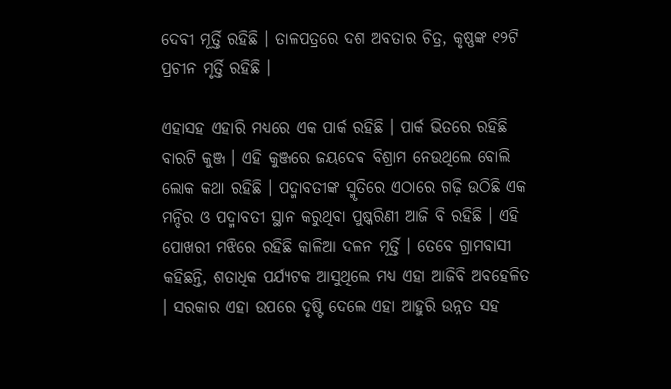ଦେବୀ ମୂର୍ତ୍ତି ରହିଛି । ତାଳପତ୍ରରେ ଦଶ ଅବତାର ଚିତ୍ର, କୃଷ୍ଣଙ୍କ ୧୨ଟି ପ୍ରଚୀନ ମୃର୍ତ୍ତି ରହିଛି ।

ଏହାସହ ଏହାରି ମଧ୍ୟରେ ଏକ ପାର୍କ ରହିଛି । ପାର୍କ ଭିତରେ ରହିଛି ବାରଟି କୁଞ୍ଜ ।‌ ଏହି କୁଞ୍ଜରେ ଜୟଦେଵ ବିଶ୍ରାମ ନେଉଥିଲେ ବୋଲି ଲୋକ କଥା ରହିଛି । ପଦ୍ମାବତୀଙ୍କ ସ୍ମୃତିରେ ଏଠାରେ ଗଢ଼ି ଉଠିଛି ଏକ ମନ୍ଦିର ଓ ପଦ୍ମାବତୀ ସ୍ଥାନ କରୁଥିବା ପୁଷ୍କରିଣୀ ଆଜି ବି ରହିଛି ।‌ ଏହି ପୋଖରୀ ମଝିରେ ରହିଛି କାଳିଆ ଦଳନ ମୂର୍ତ୍ତି । ତେବେ ଗ୍ରାମବାସୀ କହିଛନ୍ତି, ଶତାଧିକ ପର୍ଯ୍ୟଟକ ଆସୁଥିଲେ ମଧ୍ୟ ଏହା ଆଜିବି ଅବହେଳିତ । ସରକାର ଏହା ଉପରେ ଦୃଷ୍ଟି ଦେଲେ ଏହା ଆହୁରି ଉନ୍ନତ ସହ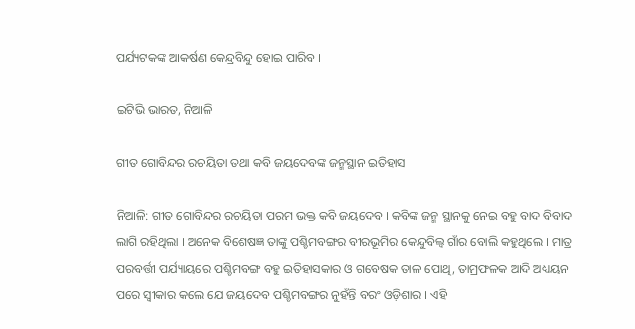ପର୍ଯ୍ୟଟକଙ୍କ ଆକର୍ଷଣ କେନ୍ଦ୍ରବିନ୍ଦୁ ହୋଇ ପାରିବ ।

ଇଟିଭି ଭାରତ, ନିଆଳି

ଗୀତ ଗୋବିନ୍ଦର ରଚୟିତା ତଥା କବି ଜୟଦେବଙ୍କ ଜନ୍ମସ୍ଥାନ ଇତିହାସ

ନିଆଳି: ଗୀତ ଗୋବିନ୍ଦର ରଚୟିତା ପରମ ଭକ୍ତ କବି ଜୟଦେବ । କବିଙ୍କ ଜନ୍ମ ସ୍ଥାନକୁ ନେଇ ବହୁ ବାଦ ବିବାଦ ଲାଗି ରହିଥିଲା । ଅନେକ ବିଶେଷଜ୍ଞ ତାଙ୍କୁ ପଶ୍ଚିମବଙ୍ଗର ବୀରଭୂମିର କେନ୍ଦୁବିଲ୍ବ ଗାଁର ବୋଲି କହୁଥିଲେ । ମାତ୍ର ପରବର୍ତ୍ତୀ ପର୍ଯ୍ୟାୟରେ ପଶ୍ଚିମବଙ୍ଗ ବହୁ ଇତିହାସକାର ଓ ଗବେଷକ ତାଳ ପୋଥି, ତାମ୍ରଫଳକ ଆଦି ଅଧ୍ୟୟନ ପରେ ସ୍ଵୀକାର କଲେ ଯେ ଜୟଦେବ ପଶ୍ଚିମବଙ୍ଗର ନୁହଁନ୍ତି ବରଂ ଓଡ଼ିଶାର । ଏହି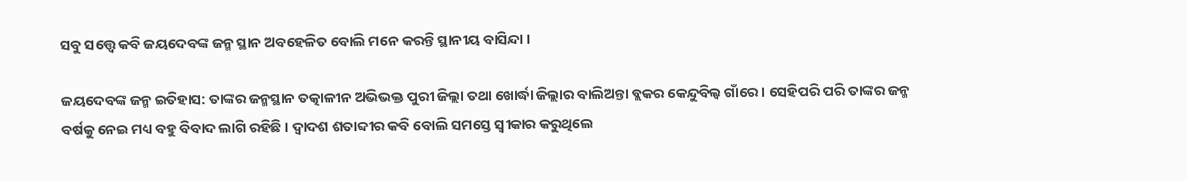ସବୁ ସତ୍ତ୍ୱେ କବି ଜୟଦେବଙ୍କ ଜନ୍ମ ସ୍ଥାନ ଅବହେଳିତ ବୋଲି ମନେ କରନ୍ତି ସ୍ଥାନୀୟ ବାସିନ୍ଦା ।‌

ଜୟଦେବଙ୍କ ଜନ୍ମ ଇତିହାସ: ତାଙ୍କର ଜନ୍ମସ୍ଥାନ ତତ୍କାଳୀନ ଅଭିଭକ୍ତ ପୁରୀ ଜିଲ୍ଲା ତଥା ଖୋର୍ଦ୍ଧା ଜିଲ୍ଲାର ବାଲିଅନ୍ତା ବ୍ଲକର କେନ୍ଦୁବିଲ୍ବ ଗାଁରେ । ସେହିପରି ପରି ତାଙ୍କର ଜନ୍ମ ବର୍ଷକୁ ନେଇ ମଧ୍ୟ ବହୁ ବିବାଦ ଲାଗି ରହିଛି । ଦ୍ଵାଦଶ ଶତାବ୍ଦୀର କବି ବୋଲି ସମସ୍ତେ ସ୍ବୀକାର କରୁଥିଲେ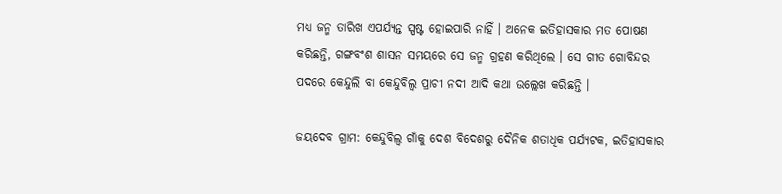ମଧ୍ୟ ଜନ୍ମ ତାରିଖ ଏପର୍ଯ୍ୟନ୍ତ ସ୍ପଷ୍ଟ ହୋଇପାରି ନାହିଁ ।‌ ଅନେକ ଇତିହାସକାର ମତ ପୋଷଣ କରିଛନ୍ତି, ଗଙ୍ଗବଂଶ ଶାସନ ସମୟରେ ସେ ଜନ୍ମ ଗ୍ରହଣ କରିଥିଲେ । ସେ ଗୀତ ଗୋବିନ୍ଦର ପଦରେ କେନ୍ଦୁଲି ବା କେନ୍ଦୁବିଲ୍ବ ପ୍ରାଚୀ ନଦୀ ଆଦି କଥା ଉଲ୍ଲେଖ କରିଛନ୍ତି ।

ଜୟଦେବ ଗ୍ରାମ: କେନ୍ଦୁବିଲ୍ବ ଗାଁକୁ ଦେଶ ବିଦେଶରୁ ଦୈନିକ ଶତାଧିକ ପର୍ଯ୍ୟଟକ, ଇତିହାସକାର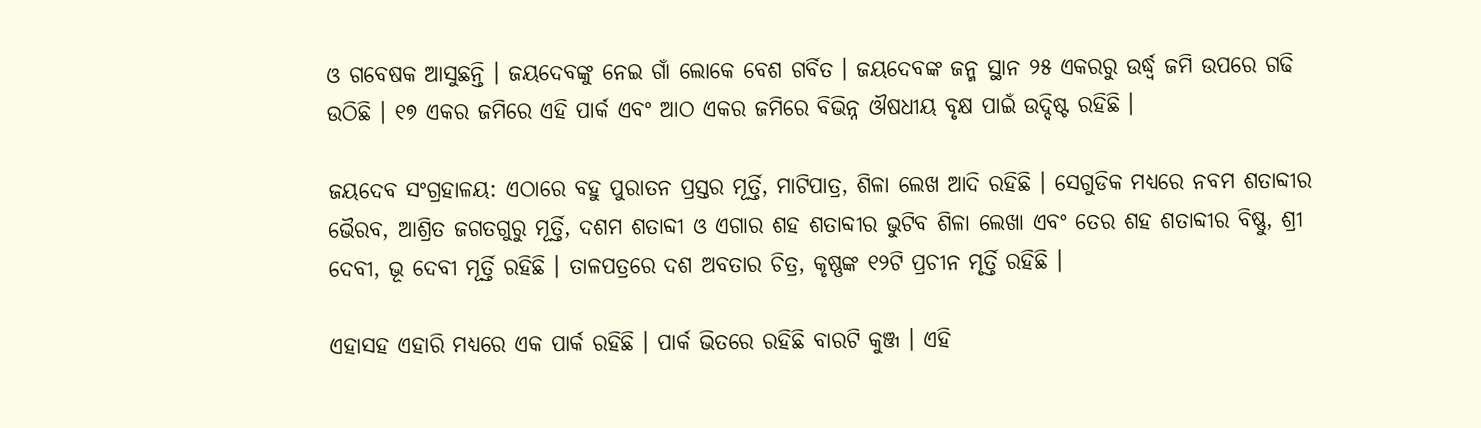ଓ ଗବେଷକ ଆସୁଛନ୍ତି । ଜୟଦେବଙ୍କୁ ନେଇ ଗାଁ ଲୋକେ ବେଶ ଗର୍ବିତ ।‌ ଜୟଦେବଙ୍କ ଜନ୍ମ ସ୍ଥାନ ୨୫ ଏକରରୁ ଉର୍ଦ୍ଧ୍ବ ଜମି ଉପରେ ଗଢି ଉଠିଛି । ୧୭ ଏକର ଜମିରେ ଏହି ପାର୍କ ଏବଂ ଆଠ ଏକର ଜମିରେ ବିଭିନ୍ନ ଔଷଧୀୟ ବୃକ୍ଷ ପାଇଁ ଉଦ୍ଦିଷ୍ଟ ରହିଛି ।

ଜୟଦେବ ସଂଗ୍ରହାଳୟ: ଏଠାରେ ବହୁ ପୁରାତନ ପ୍ରସ୍ତର ମୂର୍ତ୍ତି, ମାଟିପାତ୍ର, ଶିଳା ଲେଖ ଆଦି ରହିଛି । ସେଗୁଡିକ ମଧ୍ୟରେ ନବମ ଶତାବ୍ଦୀର ଭୈରବ, ଆଶ୍ରିତ ଜଗତଗୁରୁ ମୂର୍ତ୍ତି, ଦଶମ ଶତାବ୍ଦୀ ଓ ଏଗାର ଶହ ଶତାବ୍ଦୀର ଭୁଟିବ ଶିଳା ଲେଖା ଏବଂ ତେର ଶହ ଶତାବ୍ଦୀର ବିଷ୍ଣୁ, ଶ୍ରୀ ଦେବୀ, ଭୂ ଦେବୀ ମୂର୍ତ୍ତି ରହିଛି । ତାଳପତ୍ରରେ ଦଶ ଅବତାର ଚିତ୍ର, କୃଷ୍ଣଙ୍କ ୧୨ଟି ପ୍ରଚୀନ ମୃର୍ତ୍ତି ରହିଛି ।

ଏହାସହ ଏହାରି ମଧ୍ୟରେ ଏକ ପାର୍କ ରହିଛି । ପାର୍କ ଭିତରେ ରହିଛି ବାରଟି କୁଞ୍ଜ ।‌ ଏହି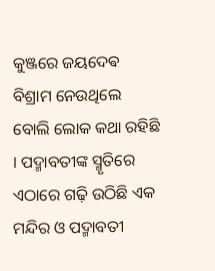କୁଞ୍ଜରେ ଜୟଦେଵ ବିଶ୍ରାମ ନେଉଥିଲେ ବୋଲି ଲୋକ କଥା ରହିଛି । ପଦ୍ମାବତୀଙ୍କ ସ୍ମୃତିରେ ଏଠାରେ ଗଢ଼ି ଉଠିଛି ଏକ ମନ୍ଦିର ଓ ପଦ୍ମାବତୀ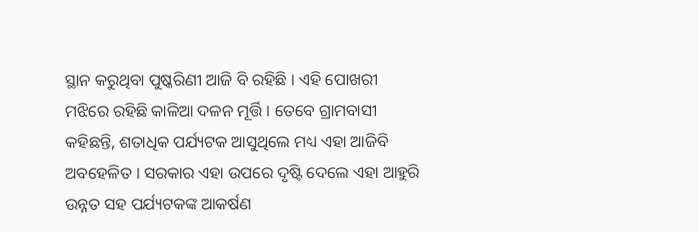ସ୍ଥାନ କରୁଥିବା ପୁଷ୍କରିଣୀ ଆଜି ବି ରହିଛି ।‌ ଏହି ପୋଖରୀ ମଝିରେ ରହିଛି କାଳିଆ ଦଳନ ମୂର୍ତ୍ତି । ତେବେ ଗ୍ରାମବାସୀ କହିଛନ୍ତି, ଶତାଧିକ ପର୍ଯ୍ୟଟକ ଆସୁଥିଲେ ମଧ୍ୟ ଏହା ଆଜିବି ଅବହେଳିତ । ସରକାର ଏହା ଉପରେ ଦୃଷ୍ଟି ଦେଲେ ଏହା ଆହୁରି ଉନ୍ନତ ସହ ପର୍ଯ୍ୟଟକଙ୍କ ଆକର୍ଷଣ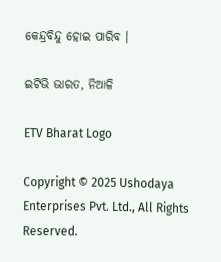କେନ୍ଦ୍ରବିନ୍ଦୁ ହୋଇ ପାରିବ ।

ଇଟିଭି ଭାରତ, ନିଆଳି

ETV Bharat Logo

Copyright © 2025 Ushodaya Enterprises Pvt. Ltd., All Rights Reserved.